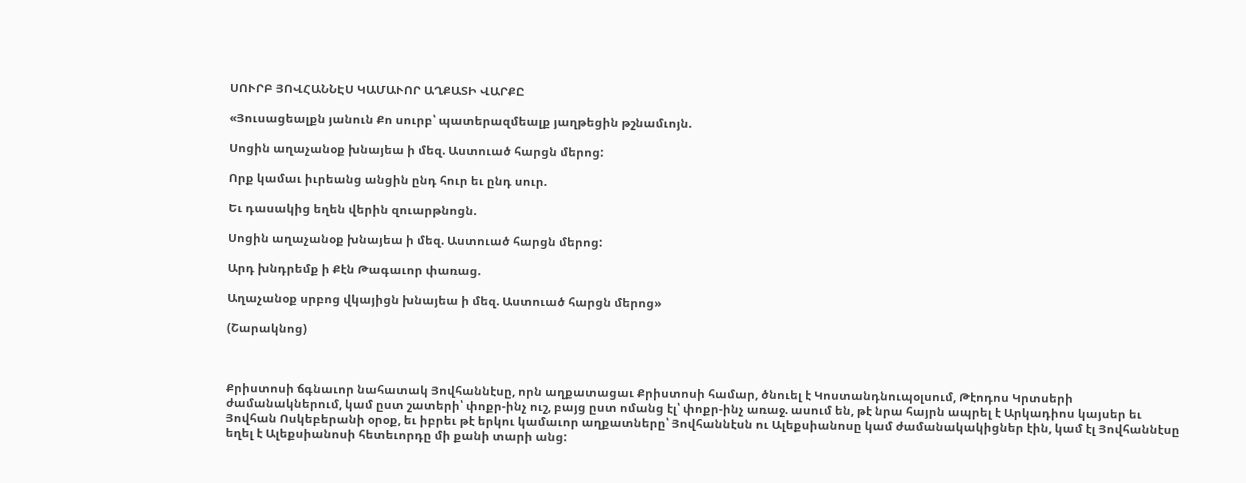ՍՈՒՐԲ ՅՈՎՀԱՆՆԷՍ ԿԱՄԱՒՈՐ ԱՂՔԱՏԻ ՎԱՐՔԸ

«Յուսացեալքն յանուն Քո սուրբ՝ պատերազմեալք յաղթեցին թշնամւոյն.

Սոցին աղաչանօք խնայեա ի մեզ. Աստուած հարցն մերոց:

Որք կամաւ իւրեանց անցին ընդ հուր եւ ընդ սուր.

Եւ դասակից եղեն վերին զուարթնոցն.

Սոցին աղաչանօք խնայեա ի մեզ. Աստուած հարցն մերոց:

Արդ խնդրեմք ի Քէն Թագաւոր փառաց.

Աղաչանօք սրբոց վկայիցն խնայեա ի մեզ. Աստուած հարցն մերոց»

(Շարակնոց)



Քրիստոսի ճգնաւոր նահատակ Յովհաննէսը, որն աղքատացաւ Քրիստոսի համար, ծնուել է Կոստանդնուպօլսում, Թէոդոս Կրտսերի ժամանակներում, կամ ըստ շատերի՝ փոքր-ինչ ուշ, բայց ըստ ոմանց էլ՝ փոքր-ինչ առաջ. ասում են, թէ նրա հայրն ապրել է Արկադիոս կայսեր եւ Յովհան Ոսկեբերանի օրօք, եւ իբրեւ թէ երկու կամաւոր աղքատները՝ Յովհաննէսն ու Ալեքսիանոսը կամ ժամանակակիցներ էին, կամ էլ Յովհաննէսը եղել է Ալեքսիանոսի հետեւորդը մի քանի տարի անց: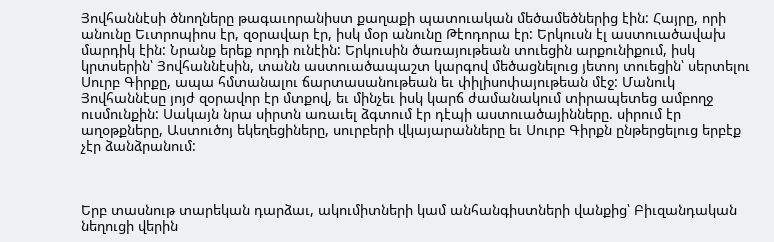Յովհաննէսի ծնողները թագաւորանիստ քաղաքի պատուական մեծամեծներից էին: Հայրը, որի անունը Եւտրոպիոս էր, զօրավար էր, իսկ մօր անունը Թէոդորա էր: Երկուսն էլ աստուածավախ մարդիկ էին: Նրանք երեք որդի ունէին: Երկուսին ծառայութեան տուեցին արքունիքում, իսկ կրտսերին՝ Յովհաննէսին, տանն աստուածապաշտ կարգով մեծացնելուց յետոյ տուեցին՝ սերտելու Սուրբ Գիրքը, ապա հմտանալու ճարտասանութեան եւ փիլիսոփայութեան մէջ: Մանուկ Յովհաննէսը յոյժ զօրավոր էր մտքով, եւ մինչեւ իսկ կարճ ժամանակում տիրապետեց ամբողջ ուսմունքին: Սակայն նրա սիրտն առաւել ձգտում էր դէպի աստուածայինները. սիրում էր աղօթքները, Աստուծոյ եկեղեցիները, սուրբերի վկայարանները եւ Սուրբ Գիրքն ընթերցելուց երբէք չէր ձանձրանում:



Երբ տասնութ տարեկան դարձաւ, ակումիտների կամ անհանգիստների վանքից՝ Բիւզանդական նեղուցի վերին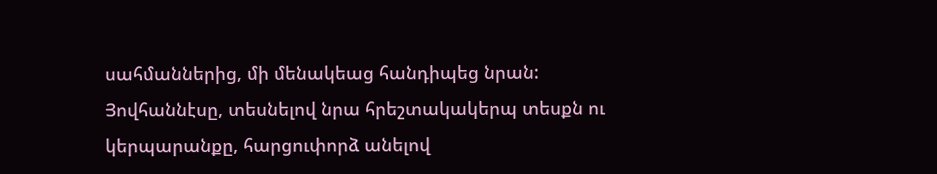սահմաններից, մի մենակեաց հանդիպեց նրան: Յովհաննէսը, տեսնելով նրա հրեշտակակերպ տեսքն ու կերպարանքը, հարցուփորձ անելով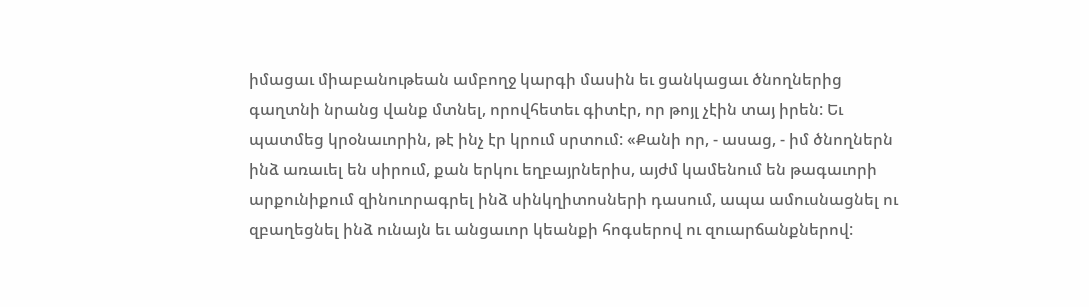իմացաւ միաբանութեան ամբողջ կարգի մասին եւ ցանկացաւ ծնողներից գաղտնի նրանց վանք մտնել, որովհետեւ գիտէր, որ թոյլ չէին տայ իրեն: Եւ պատմեց կրօնաւորին, թէ ինչ էր կրում սրտում: «Քանի որ, - ասաց, - իմ ծնողներն ինձ առաւել են սիրում, քան երկու եղբայրներիս, այժմ կամենում են թագաւորի արքունիքում զինուորագրել ինձ սինկղիտոսների դասում, ապա ամուսնացնել ու զբաղեցնել ինձ ունայն եւ անցաւոր կեանքի հոգսերով ու զուարճանքներով: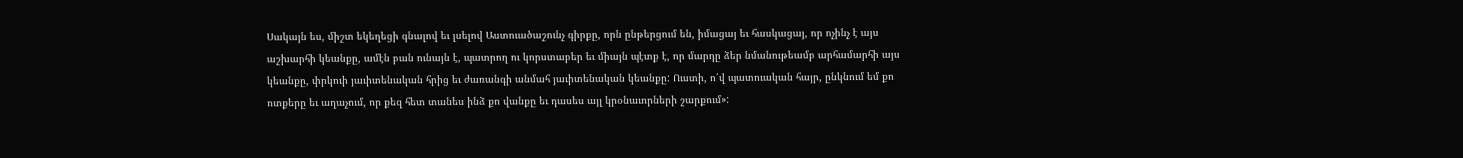Սակայն ես, միշտ եկեղեցի գնալով եւ լսելով Աստուածաշունչ գիրքը, որն ընթերցում են, իմացայ եւ հասկացայ, որ ոչինչ է այս աշխարհի կեանքը, ամէն բան ունայն է, պատրող ու կորստաբեր եւ միայն պէտք է, որ մարդը ձեր նմանութեամբ արհամարհի այս կեանքը, փրկուի յաւիտենական հրից եւ ժառանգի անմահ յաւիտենական կեանքը: Ուստի, ո՛վ պատուական հայր, ընկնում եմ քո ոտքերը եւ աղաչում, որ քեզ հետ տանես ինձ քո վանքը եւ դասես այլ կրօնաւորների շարքում»: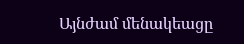Այնժամ մենակեացը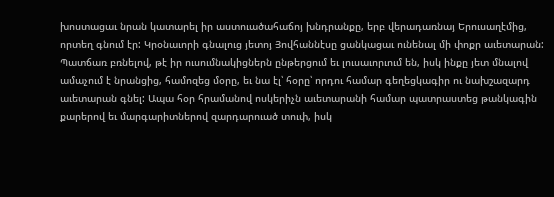խոստացաւ նրան կատարել իր աստուածահաճոյ խնդրանքը, երբ վերադառնայ Երուսաղէմից, որտեղ գնում էր: Կրօնաւորի գնալուց յետոյ Յովհաննէսը ցանկացաւ ունենալ մի փոքր աւետարան: Պատճառ բռնելով, թէ իր ուսումնակիցներն ընթերցում եւ լուսաւորւում են, իսկ ինքը յետ մնալով ամաչում է նրանցից, համոզեց մօրը, եւ նա էլ՝ հօրը՝ որդու համար գեղեցկագիր ու նախշազարդ աւետարան գնել: Ապա հօր հրամանով ոսկերիչն աւետարանի համար պատրաստեց թանկագին քարերով եւ մարգարիտներով զարդարուած տուփ, իսկ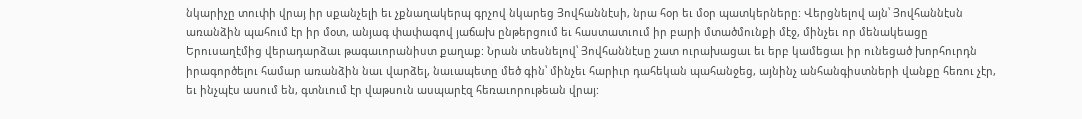նկարիչը տուփի վրայ իր սքանչելի եւ չքնաղակերպ գրչով նկարեց Յովհաննէսի, նրա հօր եւ մօր պատկերները: Վերցնելով այն՝ Յովհաննէսն առանձին պահում էր իր մօտ, անյագ փափագով յաճախ ընթերցում եւ հաստատւում իր բարի մտածմունքի մէջ, մինչեւ որ մենակեացը Երուսաղէմից վերադարձաւ թագաւորանիստ քաղաք: Նրան տեսնելով՝ Յովհաննէսը շատ ուրախացաւ եւ երբ կամեցաւ իր ունեցած խորհուրդն իրագործելու համար առանձին նաւ վարձել, նաւապետը մեծ գին՝ մինչեւ հարիւր դահեկան պահանջեց, այնինչ անհանգիստների վանքը հեռու չէր, եւ ինչպէս ասում են, գտնւում էր վաթսուն ասպարէզ հեռաւորութեան վրայ: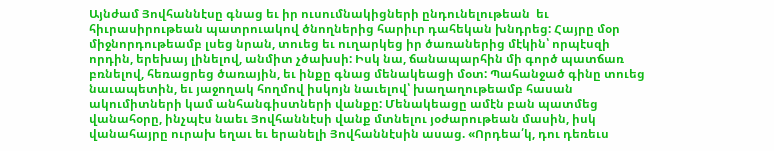Այնժամ Յովհաննէսը գնաց եւ իր ուսումնակիցների ընդունելութեան  եւ հիւրասիրութեան պատրուակով ծնողներից հարիւր դահեկան խնդրեց: Հայրը մօր միջնորդութեամբ լսեց նրան, տուեց եւ ուղարկեց իր ծառաներից մէկին՝ որպէսզի որդին, երեխայ լինելով, անմիտ չծախսի: Իսկ նա, ճանապարհին մի գործ պատճառ բռնելով, հեռացրեց ծառային, եւ ինքը գնաց մենակեացի մօտ: Պահանջած գինը տուեց նաւապետին, եւ յաջողակ հողմով իսկոյն նաւելով՝ խաղաղութեամբ հասան ակումիտների կամ անհանգիստների վանքը: Մենակեացը ամէն բան պատմեց վանահօրը, ինչպէս նաեւ Յովհաննէսի վանք մտնելու յօժարութեան մասին, իսկ վանահայրը ուրախ եղաւ եւ երանելի Յովհաննէսին ասաց. «Որդեա՛կ, դու դեռեւս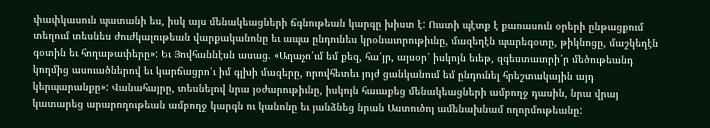փափկասուն պատանի ես, իսկ այս մենակեացների ճգնութեան կարգը խիստ է: Ուստի պէտք է քառասուն օրերի ընթացքում տեղում տեսնես ժուժկալութեան վարքականոնը եւ ապա ընդունես կրօնաւորութիւնը, մազեղէն պարեգօտը, թիկնոցը, մաշկեղէն գօտին եւ հողաթափերը»: Եւ Յովհաննէսն ասաց. «Աղաչո՛ւմ եմ քեզ, հա՛յր, այսօր՝ իսկոյն եւեթ, զգեստաւորի՛ր մեծութեանդ կողմից ասուածներով եւ կարճացրո՛ւ իմ գլխի մազերը, որովհետեւ յոյժ ցանկանում եմ ընդունել հրեշտակային այդ կերպարանքը»: Վանահայրը, տեսնելով նրա յօժարութիւնը, իսկոյն հաւաքեց մենակեացների ամբողջ դասին, նրա վրայ կատարեց արարողութեան ամբողջ կարգն ու կանոնը եւ յանձնեց նրան Աստուծոյ ամենախնամ ողորմութեանը: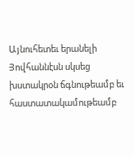Այնուհետեւ երանելի Յովհաննէսն սկսեց խստակրօն ճգնութեամբ եւ հաստատակամութեամբ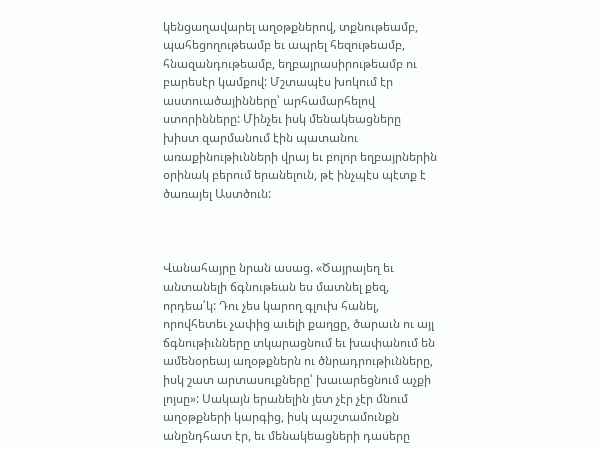կենցաղավարել աղօթքներով, տքնութեամբ, պահեցողութեամբ եւ ապրել հեզութեամբ, հնազանդութեամբ, եղբայրասիրութեամբ ու բարեսէր կամքով: Մշտապէս խոկում էր աստուածայինները՝ արհամարհելով ստորինները: Մինչեւ իսկ մենակեացները խիստ զարմանում էին պատանու առաքինութիւնների վրայ եւ բոլոր եղբայրներին օրինակ բերում երանելուն, թէ ինչպէս պէտք է ծառայել Աստծուն:



Վանահայրը նրան ասաց. «Ծայրայեղ եւ անտանելի ճգնութեան ես մատնել քեզ, որդեա՛կ: Դու չես կարող գլուխ հանել, որովհետեւ չափից աւելի քաղցը, ծարաւն ու այլ ճգնութիւնները տկարացնում եւ խափանում են ամենօրեայ աղօթքներն ու ծնրադրութիւնները, իսկ շատ արտասուքները՝ խաւարեցնում աչքի լոյսը»: Սակայն երանելին յետ չէր չէր մնում աղօթքների կարգից, իսկ պաշտամունքն անընդհատ էր, եւ մենակեացների դասերը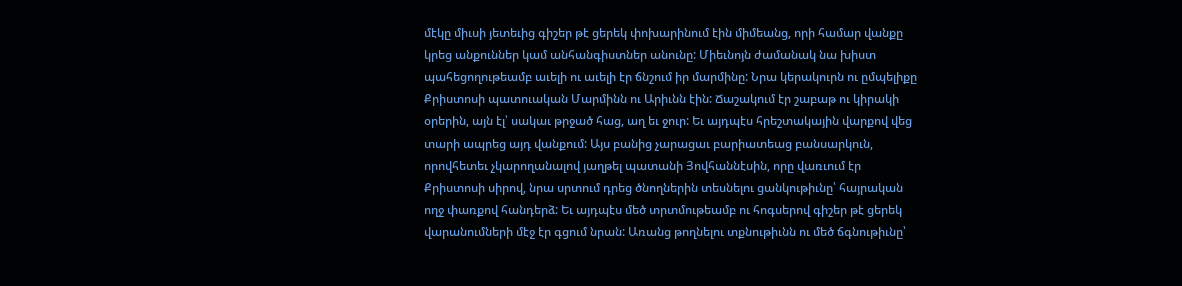մէկը միւսի յետեւից գիշեր թէ ցերեկ փոխարինում էին միմեանց, որի համար վանքը կրեց անքուններ կամ անհանգիստներ անունը: Միեւնոյն ժամանակ նա խիստ պահեցողութեամբ աւելի ու աւելի էր ճնշում իր մարմինը: Նրա կերակուրն ու ըմպելիքը Քրիստոսի պատուական Մարմինն ու Արիւնն էին: Ճաշակում էր շաբաթ ու կիրակի օրերին, այն էլ՝ սակաւ թրջած հաց, աղ եւ ջուր: Եւ այդպէս հրեշտակային վարքով վեց տարի ապրեց այդ վանքում: Այս բանից չարացաւ բարիատեաց բանսարկուն, որովհետեւ չկարողանալով յաղթել պատանի Յովհաննէսին, որը վառւում էր Քրիստոսի սիրով, նրա սրտում դրեց ծնողներին տեսնելու ցանկութիւնը՝ հայրական ողջ փառքով հանդերձ: Եւ այդպէս մեծ տրտմութեամբ ու հոգսերով գիշեր թէ ցերեկ վարանումների մէջ էր գցում նրան: Առանց թողնելու տքնութիւնն ու մեծ ճգնութիւնը՝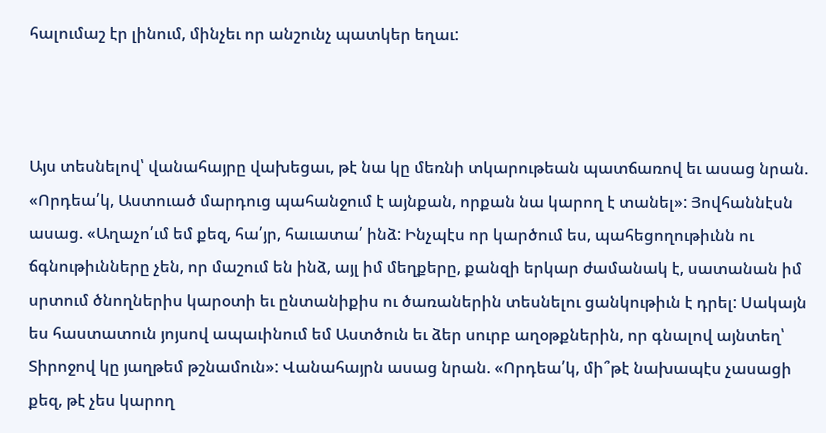հալումաշ էր լինում, մինչեւ որ անշունչ պատկեր եղաւ:



Այս տեսնելով՝ վանահայրը վախեցաւ, թէ նա կը մեռնի տկարութեան պատճառով եւ ասաց նրան. «Որդեա՛կ, Աստուած մարդուց պահանջում է այնքան, որքան նա կարող է տանել»: Յովհաննէսն ասաց. «Աղաչո՛ւմ եմ քեզ, հա՛յր, հաւատա՛ ինձ: Ինչպէս որ կարծում ես, պահեցողութիւնն ու ճգնութիւնները չեն, որ մաշում են ինձ, այլ իմ մեղքերը, քանզի երկար ժամանակ է, սատանան իմ սրտում ծնողներիս կարօտի եւ ընտանիքիս ու ծառաներին տեսնելու ցանկութիւն է դրել: Սակայն ես հաստատուն յոյսով ապաւինում եմ Աստծուն եւ ձեր սուրբ աղօթքներին, որ գնալով այնտեղ՝ Տիրոջով կը յաղթեմ թշնամուն»: Վանահայրն ասաց նրան. «Որդեա՛կ, մի՞թէ նախապէս չասացի քեզ, թէ չես կարող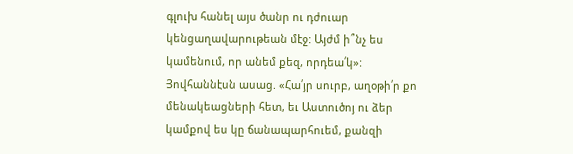գլուխ հանել այս ծանր ու դժուար կենցաղավարութեան մէջ: Այժմ ի՞նչ ես կամենում, որ անեմ քեզ, որդեա՛կ»: Յովհաննէսն ասաց. «Հա՛յր սուրբ, աղօթի՛ր քո մենակեացների հետ, եւ Աստուծոյ ու ձեր կամքով ես կը ճանապարհուեմ, քանզի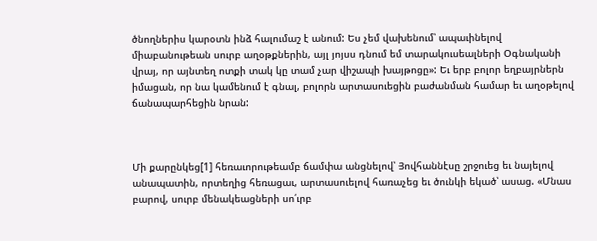ծնողներիս կարօտն ինձ հալումաշ է անում: Ես չեմ վախենում՝ ապաւինելով միաբանութեան սուրբ աղօթքներին, այլ յոյսս դնում եմ տարակուսեալների Օգնականի վրայ, որ այնտեղ ոտքի տակ կը տամ չար վիշապի խայթոցը»: Եւ երբ բոլոր եղբայրներն իմացան, որ նա կամենում է գնալ, բոլորն արտասուեցին բաժանման համար եւ աղօթելով ճանապարհեցին նրան:



Մի քարընկեց[1] հեռաւորութեամբ ճամփա անցնելով՝ Յովհաննէսը շրջուեց եւ նայելով անապատին, որտեղից հեռացաւ, արտասուելով հառաչեց եւ ծունկի եկած՝ ասաց. «Մնաս բարով, սուրբ մենակեացների սո՛ւրբ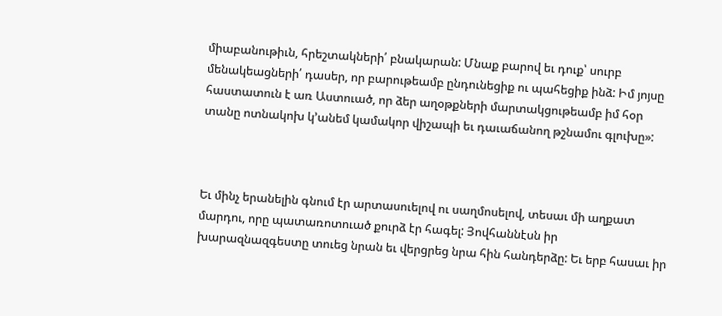միաբանութիւն, հրեշտակների՛ բնակարան: Մնաք բարով եւ դուք՝ սուրբ մենակեացների՛ դասեր, որ բարութեամբ ընդունեցիք ու պահեցիք ինձ: Իմ յոյսը հաստատուն է առ Աստուած, որ ձեր աղօթքների մարտակցութեամբ իմ հօր տանը ոտնակոխ կ՚անեմ կամակոր վիշապի եւ դաւաճանող թշնամու գլուխը»:



Եւ մինչ երանելին գնում էր արտասուելով ու սաղմոսելով, տեսաւ մի աղքատ մարդու, որը պատառոտուած քուրձ էր հագել: Յովհաննէսն իր խարազնազգեստը տուեց նրան եւ վերցրեց նրա հին հանդերձը: Եւ երբ հասաւ իր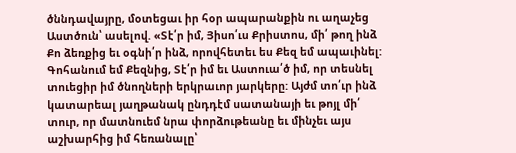ծննդավայրը, մօտեցաւ իր հօր ապարանքին ու աղաչեց Աստծուն՝ ասելով. «Տէ՛ր իմ, Յիսո՛ւս Քրիստոս, մի՛ թող ինձ Քո ձեռքից եւ օգնի՛ր ինձ, որովհետեւ ես Քեզ եմ ապաւինել: Գոհանում եմ Քեզնից, Տէ՛ր իմ եւ Աստուա՛ծ իմ, որ տեսնել տուեցիր իմ ծնողների երկրաւոր յարկերը: Այժմ տո՛ւր ինձ կատարեալ յաղթանակ ընդդէմ սատանայի եւ թոյլ մի՛ տուր, որ մատնուեմ նրա փորձութեանը եւ մինչեւ այս աշխարհից իմ հեռանալը՝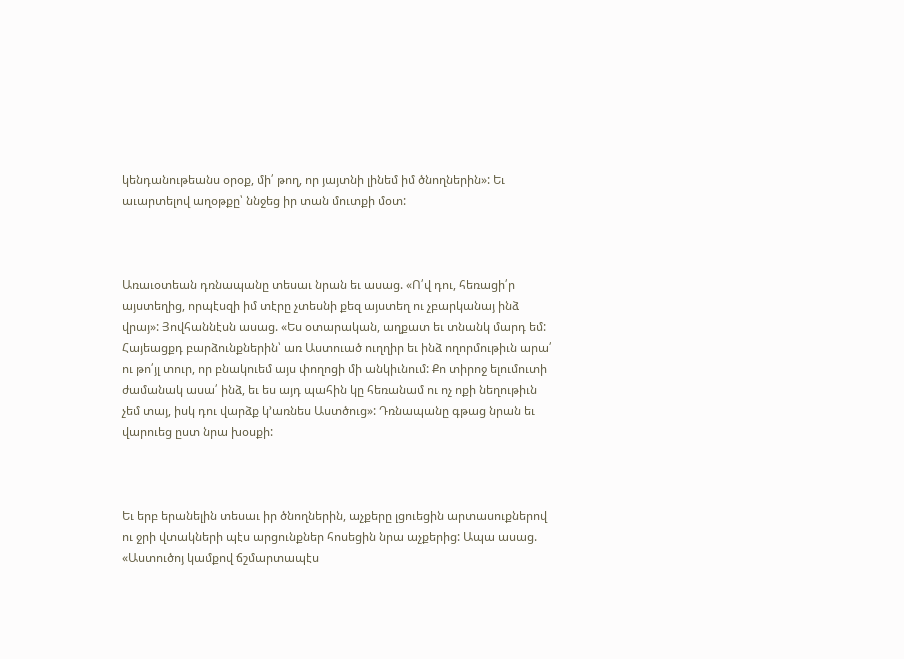կենդանութեանս օրօք, մի՛ թող, որ յայտնի լինեմ իմ ծնողներին»: Եւ աւարտելով աղօթքը՝ ննջեց իր տան մուտքի մօտ:



Առաւօտեան դռնապանը տեսաւ նրան եւ ասաց. «Ո՛վ դու, հեռացի՛ր այստեղից, որպէսզի իմ տէրը չտեսնի քեզ այստեղ ու չբարկանայ ինձ վրայ»: Յովհաննէսն ասաց. «Ես օտարական, աղքատ եւ տնանկ մարդ եմ: Հայեացքդ բարձունքներին՝ առ Աստուած ուղղիր եւ ինձ ողորմութիւն արա՛ ու թո՛յլ տուր, որ բնակուեմ այս փողոցի մի անկիւնում: Քո տիրոջ ելումուտի ժամանակ ասա՛ ինձ, եւ ես այդ պահին կը հեռանամ ու ոչ ոքի նեղութիւն չեմ տայ, իսկ դու վարձք կ՚առնես Աստծուց»: Դռնապանը գթաց նրան եւ վարուեց ըստ նրա խօսքի:



Եւ երբ երանելին տեսաւ իր ծնողներին, աչքերը լցուեցին արտասուքներով ու ջրի վտակների պէս արցունքներ հոսեցին նրա աչքերից: Ապա ասաց. «Աստուծոյ կամքով ճշմարտապէս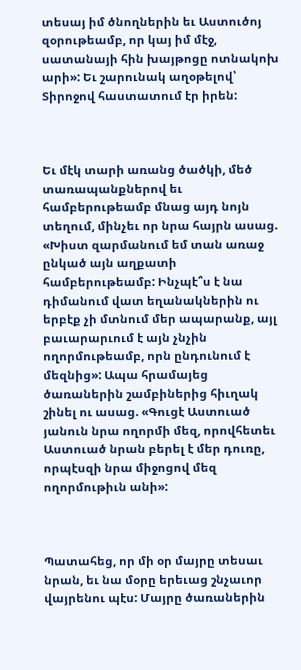տեսայ իմ ծնողներին եւ Աստուծոյ զօրութեամբ, որ կայ իմ մէջ, սատանայի հին խայթոցը ոտնակոխ արի»: Եւ շարունակ աղօթելով՝ Տիրոջով հաստատում էր իրեն:



Եւ մէկ տարի առանց ծածկի, մեծ տառապանքներով եւ համբերութեամբ մնաց այդ նոյն տեղում, մինչեւ որ նրա հայրն ասաց. «Խիստ զարմանում եմ տան առաջ ընկած այն աղքատի համբերութեամբ: Ինչպէ՞ս է նա դիմանում վատ եղանակներին ու երբէք չի մտնում մեր ապարանք, այլ բաւարարւում է այն չնչին ողորմութեամբ, որն ընդունում է մեզնից»: Ապա հրամայեց ծառաներին շամբիներից հիւղակ շինել ու ասաց. «Գուցէ Աստուած յանուն նրա ողորմի մեզ, որովհետեւ Աստուած նրան բերել է մեր դուռը, որպէսզի նրա միջոցով մեզ ողորմութիւն անի»:



Պատահեց, որ մի օր մայրը տեսաւ նրան, եւ նա մօրը երեւաց շնչաւոր վայրենու պէս: Մայրը ծառաներին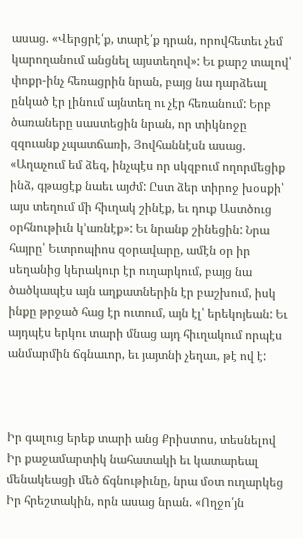ասաց. «Վերցրէ՛ք, տարէ՛ք դրան, որովհետեւ չեմ կարողանում անցնել այստեղով»: Եւ քարշ տալով՝ փոքր-ինչ հեռացրին նրան, բայց նա դարձեալ ընկած էր լինում այնտեղ ու չէր հեռանում: Երբ ծառաները սաստեցին նրան, որ տիկնոջը զզուանք չպատճառի, Յովհաննէսն ասաց. «Աղաչում եմ ձեզ, ինչպէս որ սկզբում ողորմեցիք ինձ, գթացէք նաեւ այժմ: Ըստ ձեր տիրոջ խօսքի՝ այս տեղում մի հիւղակ շինէք, եւ դուք Աստծուց օրհնութիւն կ՚առնէք»: Եւ նրանք շինեցին: Նրա հայրը՝ Եւտրոպիոս զօրավարը, ամէն օր իր սեղանից կերակուր էր ուղարկում, բայց նա ծածկապէս այն աղքատներին էր բաշխում, իսկ ինքը թրջած հաց էր ուտում, այն էլ՝ երեկոյեան: Եւ այդպէս երկու տարի մնաց այդ հիւղակում որպէս անմարմին ճգնաւոր, եւ յայտնի չեղաւ, թէ ով է:



Իր գալուց երեք տարի անց Քրիստոս, տեսնելով Իր քաջամարտիկ նահատակի եւ կատարեալ մենակեացի մեծ ճգնութիւնը, նրա մօտ ուղարկեց Իր հրեշտակին, որն ասաց նրան. «Ողջո՛յն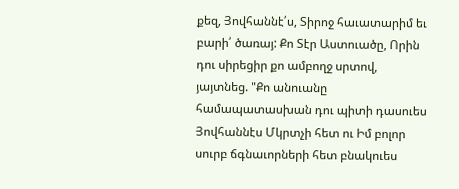քեզ, Յովհաննէ՛ս, Տիրոջ հաւատարիմ եւ բարի՛ ծառայ: Քո Տէր Աստուածը, Որին դու սիրեցիր քո ամբողջ սրտով, յայտնեց. "Քո անուանը համապատասխան դու պիտի դասուես Յովհաննէս Մկրտչի հետ ու Իմ բոլոր սուրբ ճգնաւորների հետ բնակուես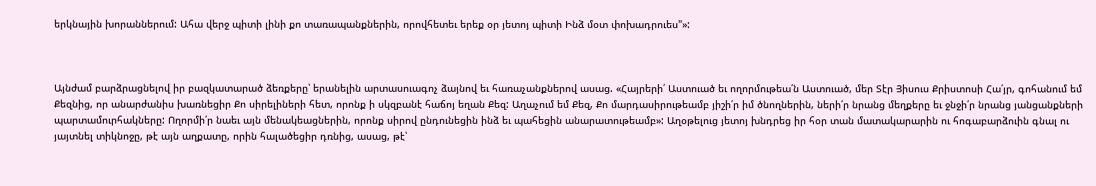երկնային խորաններում: Ահա վերջ պիտի լինի քո տառապանքներին, որովհետեւ երեք օր յետոյ պիտի Ինձ մօտ փոխադրուես"»:



Այնժամ բարձրացնելով իր բազկատարած ձեռքերը՝ երանելին արտասուագոչ ձայնով եւ հառաչանքներով ասաց. «Հայրերի՛ Աստուած եւ ողորմութեա՛ն Աստուած, մեր Տէր Յիսուս Քրիստոսի Հա՛յր, գոհանում եմ Քեզնից, որ անարժանիս խառնեցիր Քո սիրելիների հետ, որոնք ի սկզբանէ հաճոյ եղան Քեզ: Աղաչում եմ Քեզ, Քո մարդասիրութեամբ յիշի՛ր իմ ծնողներին, ների՛ր նրանց մեղքերը եւ ջնջի՛ր նրանց յանցանքների պարտամուրհակները: Ողորմի՛ր նաեւ այն մենակեացներին, որոնք սիրով ընդունեցին ինձ եւ պահեցին անարատութեամբ»: Աղօթելուց յետոյ խնդրեց իր հօր տան մատակարարին ու հոգաբարձուին գնալ ու յայտնել տիկնոջը, թէ այն աղքատը, որին հալածեցիր դռնից, ասաց, թէ՝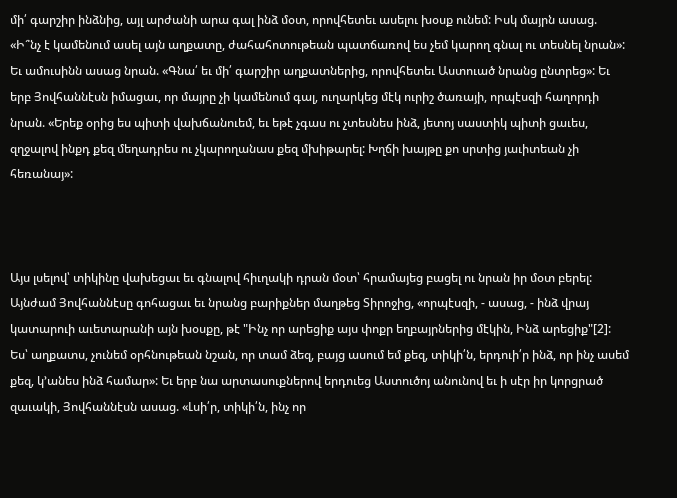մի՛ գարշիր ինձնից, այլ արժանի արա գալ ինձ մօտ, որովհետեւ ասելու խօսք ունեմ: Իսկ մայրն ասաց. «Ի՞նչ է կամենում ասել այն աղքատը, ժահահոտութեան պատճառով ես չեմ կարող գնալ ու տեսնել նրան»: Եւ ամուսինն ասաց նրան. «Գնա՛ եւ մի՛ գարշիր աղքատներից, որովհետեւ Աստուած նրանց ընտրեց»: Եւ երբ Յովհաննէսն իմացաւ, որ մայրը չի կամենում գալ, ուղարկեց մէկ ուրիշ ծառայի, որպէսզի հաղորդի նրան. «Երեք օրից ես պիտի վախճանուեմ, եւ եթէ չգաս ու չտեսնես ինձ, յետոյ սաստիկ պիտի ցաւես, զղջալով ինքդ քեզ մեղադրես ու չկարողանաս քեզ մխիթարել: Խղճի խայթը քո սրտից յաւիտեան չի հեռանայ»:



Այս լսելով՝ տիկինը վախեցաւ եւ գնալով հիւղակի դրան մօտ՝ հրամայեց բացել ու նրան իր մօտ բերել: Այնժամ Յովհաննէսը գոհացաւ եւ նրանց բարիքներ մաղթեց Տիրոջից, «որպէսզի, - ասաց, - ինձ վրայ կատարուի աւետարանի այն խօսքը, թէ "Ինչ որ արեցիք այս փոքր եղբայրներից մէկին, Ինձ արեցիք"[2]: Ես՝ աղքատս, չունեմ օրհնութեան նշան, որ տամ ձեզ, բայց ասում եմ քեզ, տիկի՛ն, երդուի՛ր ինձ, որ ինչ ասեմ քեզ, կ՚անես ինձ համար»: Եւ երբ նա արտասուքներով երդուեց Աստուծոյ անունով եւ ի սէր իր կորցրած զաւակի, Յովհաննէսն ասաց. «Լսի՛ր, տիկի՛ն, ինչ որ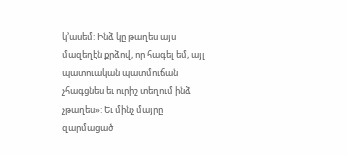կ՚ասեմ: Ինձ կը թաղես այս մազեղէն քրձով, որ հագել եմ, այլ պատուական պատմուճան չհագցնես եւ ուրիշ տեղում ինձ չթաղես»: Եւ մինչ մայրը զարմացած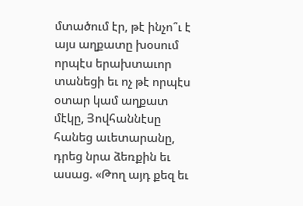մտածում էր, թէ ինչո՞ւ է այս աղքատը խօսում որպէս երախտաւոր տանեցի եւ ոչ թէ որպէս օտար կամ աղքատ մէկը, Յովհաննէսը հանեց աւետարանը, դրեց նրա ձեռքին եւ ասաց. «Թող այդ քեզ եւ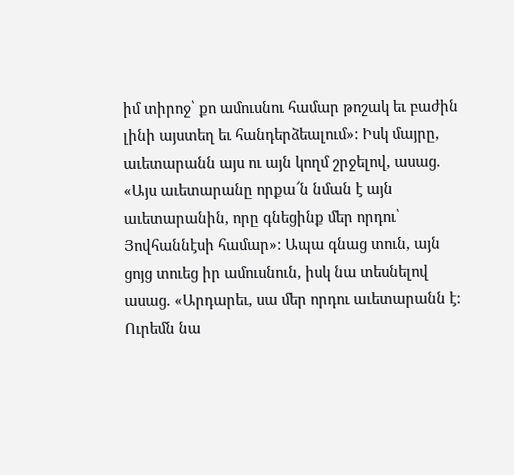իմ տիրոջ՝ քո ամուսնու համար թոշակ եւ բաժին լինի այստեղ եւ հանդերձեալում»: Իսկ մայրը, աւետարանն այս ու այն կողմ շրջելով, ասաց. «Այս աւետարանը որքա՜ն նման է այն աւետարանին, որը գնեցինք մեր որդու՝ Յովհաննէսի համար»: Ապա գնաց տուն, այն ցոյց տուեց իր ամուսնուն, իսկ նա տեսնելով ասաց. «Արդարեւ, սա մեր որդու աւետարանն է: Ուրեմն նա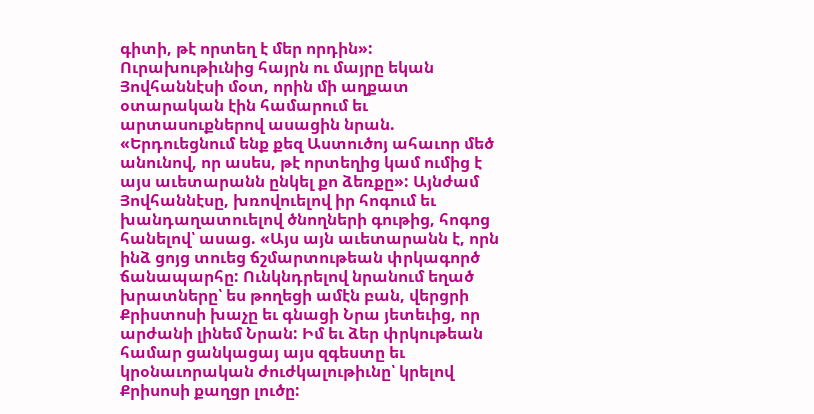գիտի, թէ որտեղ է մեր որդին»: Ուրախութիւնից հայրն ու մայրը եկան Յովհաննէսի մօտ, որին մի աղքատ օտարական էին համարում եւ արտասուքներով ասացին նրան. «Երդուեցնում ենք քեզ Աստուծոյ ահաւոր մեծ անունով, որ ասես, թէ որտեղից կամ ումից է այս աւետարանն ընկել քո ձեռքը»: Այնժամ Յովհաննէսը, խռովուելով իր հոգում եւ խանդաղատուելով ծնողների գութից, հոգոց հանելով՝ ասաց. «Այս այն աւետարանն է, որն ինձ ցոյց տուեց ճշմարտութեան փրկագործ ճանապարհը: Ունկնդրելով նրանում եղած խրատները՝ ես թողեցի ամէն բան, վերցրի Քրիստոսի խաչը եւ գնացի Նրա յետեւից, որ արժանի լինեմ Նրան: Իմ եւ ձեր փրկութեան համար ցանկացայ այս զգեստը եւ կրօնաւորական ժուժկալութիւնը՝ կրելով Քրիսոսի քաղցր լուծը: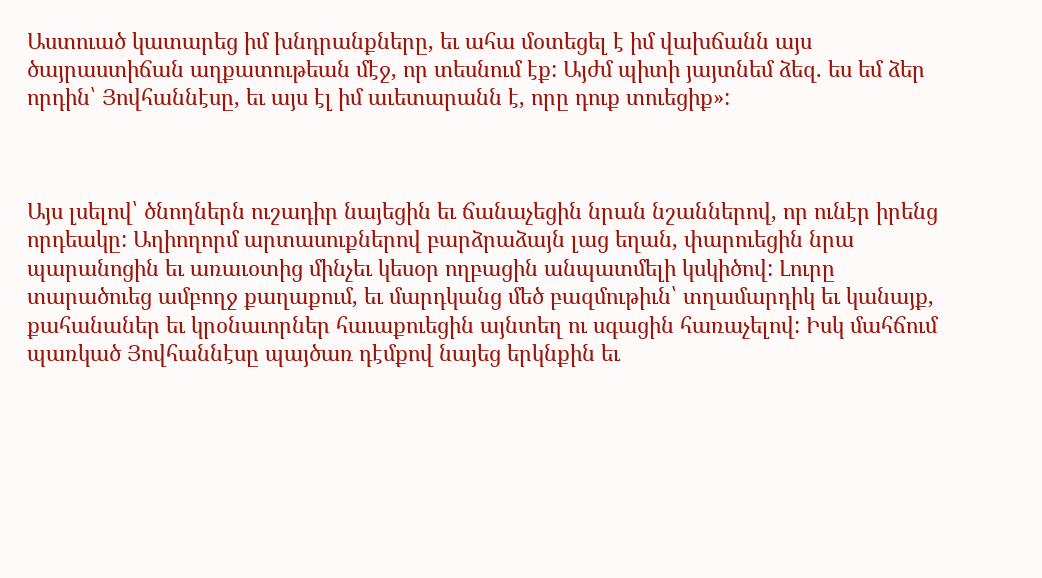Աստուած կատարեց իմ խնդրանքները, եւ ահա մօտեցել է իմ վախճանն այս ծայրաստիճան աղքատութեան մէջ, որ տեսնում էք: Այժմ պիտի յայտնեմ ձեզ. ես եմ ձեր որդին՝ Յովհաննէսը, եւ այս էլ իմ աւետարանն է, որը դուք տուեցիք»:



Այս լսելով՝ ծնողներն ուշադիր նայեցին եւ ճանաչեցին նրան նշաններով, որ ունէր իրենց որդեակը: Աղիողորմ արտասուքներով բարձրաձայն լաց եղան, փարուեցին նրա պարանոցին եւ առաւօտից մինչեւ կեսօր ողբացին անպատմելի կսկիծով: Լուրը տարածուեց ամբողջ քաղաքում, եւ մարդկանց մեծ բազմութիւն՝ տղամարդիկ եւ կանայք, քահանաներ եւ կրօնաւորներ հաւաքուեցին այնտեղ ու սգացին հառաչելով: Իսկ մահճում պառկած Յովհաննէսը պայծառ դէմքով նայեց երկնքին եւ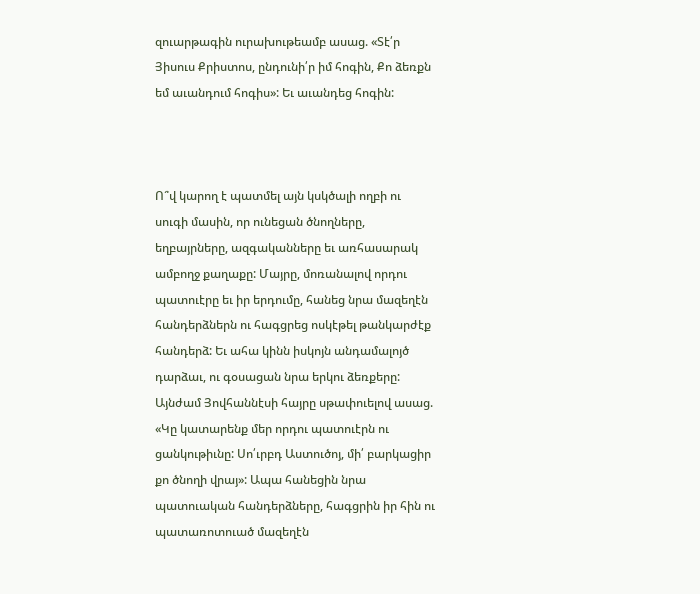զուարթագին ուրախութեամբ ասաց. «Տէ՛ր Յիսուս Քրիստոս, ընդունի՛ր իմ հոգին, Քո ձեռքն եմ աւանդում հոգիս»: Եւ աւանդեց հոգին:



Ո՞վ կարող է պատմել այն կսկծալի ողբի ու սուգի մասին, որ ունեցան ծնողները, եղբայրները, ազգականները եւ առհասարակ ամբողջ քաղաքը: Մայրը, մոռանալով որդու պատուէրը եւ իր երդումը, հանեց նրա մազեղէն հանդերձներն ու հագցրեց ոսկէթել թանկարժէք հանդերձ: Եւ ահա կինն իսկոյն անդամալոյծ դարձաւ, ու գօսացան նրա երկու ձեռքերը: Այնժամ Յովհաննէսի հայրը սթափուելով ասաց. «Կը կատարենք մեր որդու պատուէրն ու ցանկութիւնը: Սո՛ւրբդ Աստուծոյ, մի՛ բարկացիր քո ծնողի վրայ»: Ապա հանեցին նրա պատուական հանդերձները, հագցրին իր հին ու պատառոտուած մազեղէն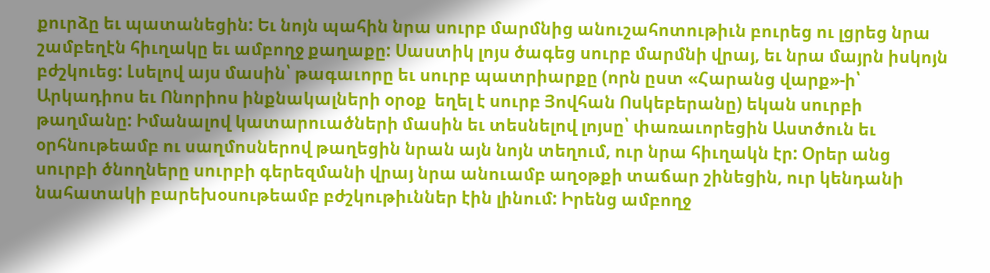քուրձը եւ պատանեցին: Եւ նոյն պահին նրա սուրբ մարմնից անուշահոտութիւն բուրեց ու լցրեց նրա շամբեղէն հիւղակը եւ ամբողջ քաղաքը: Սաստիկ լոյս ծագեց սուրբ մարմնի վրայ, եւ նրա մայրն իսկոյն բժշկուեց: Լսելով այս մասին՝ թագաւորը եւ սուրբ պատրիարքը (որն ըստ «Հարանց վարք»-ի՝ Արկադիոս եւ Ոնորիոս ինքնակալների օրօք  եղել է սուրբ Յովհան Ոսկեբերանը) եկան սուրբի թաղմանը: Իմանալով կատարուածների մասին եւ տեսնելով լոյսը՝ փառաւորեցին Աստծուն եւ օրհնութեամբ ու սաղմոսներով թաղեցին նրան այն նոյն տեղում, ուր նրա հիւղակն էր: Օրեր անց սուրբի ծնողները սուրբի գերեզմանի վրայ նրա անուամբ աղօթքի տաճար շինեցին, ուր կենդանի նահատակի բարեխօսութեամբ բժշկութիւններ էին լինում: Իրենց ամբողջ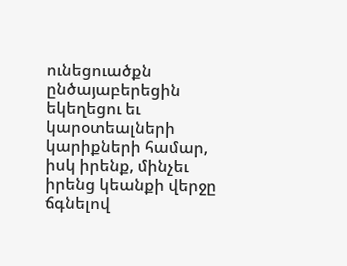ունեցուածքն ընծայաբերեցին եկեղեցու եւ կարօտեալների կարիքների համար, իսկ իրենք, մինչեւ իրենց կեանքի վերջը ճգնելով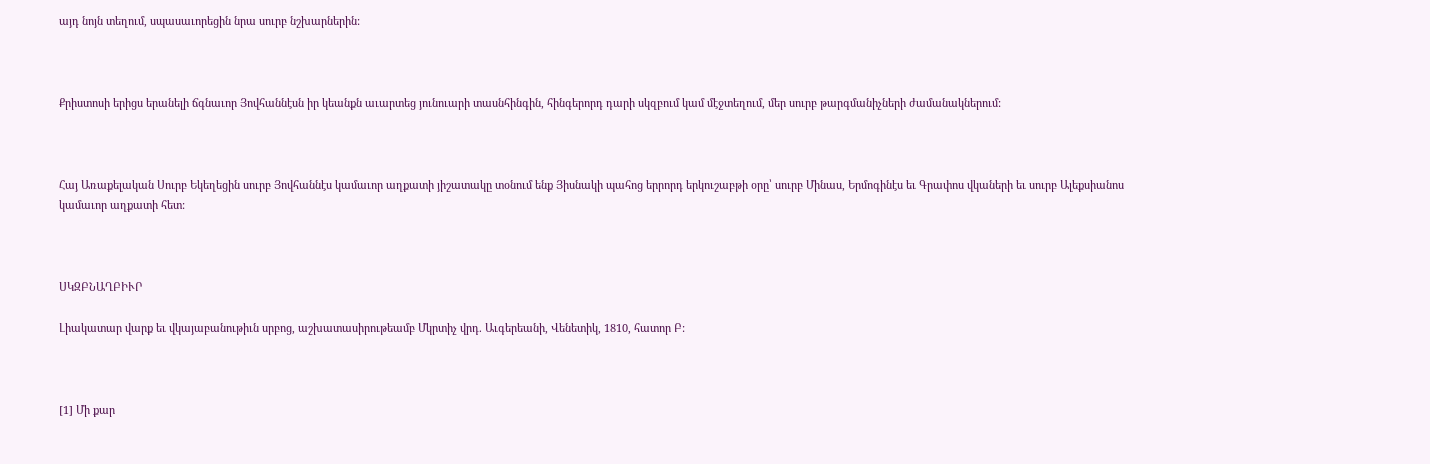այդ նոյն տեղում, սպասաւորեցին նրա սուրբ նշխարներին:



Քրիստոսի երիցս երանելի ճգնաւոր Յովհաննէսն իր կեանքն աւարտեց յունուարի տասնհինգին, հինգերորդ դարի սկզբում կամ մէջտեղում, մեր սուրբ թարգմանիչների ժամանակներում:



Հայ Առաքելական Սուրբ Եկեղեցին սուրբ Յովհաննէս կամաւոր աղքատի յիշատակը տօնում ենք Յիսնակի պահոց երրորդ երկուշաբթի օրը՝ սուրբ Մինաս, Երմոգինէս եւ Գրափոս վկաների եւ սուրբ Ալեքսիանոս կամաւոր աղքատի հետ:



ՍԿԶԲՆԱՂԲԻՒՐ

Լիակատար վարք եւ վկայաբանութիւն սրբոց, աշխատասիրութեամբ Մկրտիչ վրդ. Աւգերեանի, Վենետիկ, 1810, հատոր Բ:



[1] Մի քար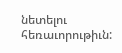նետելու հեռաւորութիւն: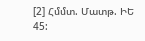[2] Հմմտ. Մատթ. ԻԵ 45: